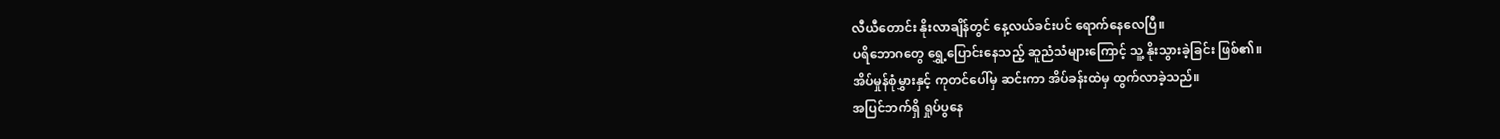လီယီတောင်း နိုးလာချိန်တွင် နေ့လယ်ခင်းပင် ရောက်နေလေပြီ။
ပရိဘောဂတွေ ရွှေ့ပြောင်းနေသည့် ဆူညံသံများကြောင့် သူ့ နိုးသွားခဲ့ခြင်း ဖြစ်၏။
အိပ်မှုန်စုံမွှားနှင့် ကုတင်ပေါ်မှ ဆင်းကာ အိပ်ခန်းထဲမှ ထွက်လာခဲ့သည်။
အပြင်ဘက်ရှိ ရှုပ်ပွနေ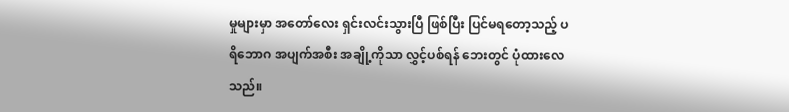မှုများမှာ အတော်လေး ရှင်းလင်းသွားပြီ ဖြစ်ပြီး ပြင်မရတော့သည့် ပရိဘောဂ အပျက်အစီး အချို့ကိုသာ လွှင့်ပစ်ရန် ဘေးတွင် ပုံထားလေသည်။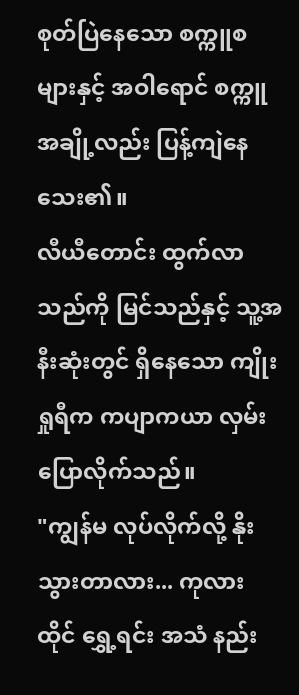စုတ်ပြဲနေသော စက္ကူစများနှင့် အဝါရောင် စက္ကူအချို့လည်း ပြန့်ကျဲနေသေး၏။
လီယီတောင်း ထွက်လာသည်ကို မြင်သည်နှင့် သူ့အနီးဆုံးတွင် ရှိနေသော ကျိုးရှုရီက ကပျာကယာ လှမ်းပြောလိုက်သည်။
"ကျွန်မ လုပ်လိုက်လို့ နိုးသွားတာလား... ကုလားထိုင် ရွှေ့ရင်း အသံ နည်း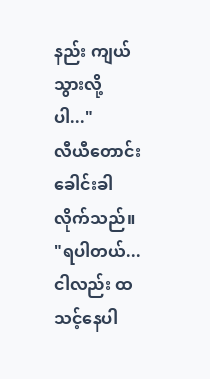နည်း ကျယ်သွားလို့ပါ..."
လီယီတောင်း ခေါင်းခါလိုက်သည်။
"ရပါတယ်... ငါလည်း ထသင့်နေပါ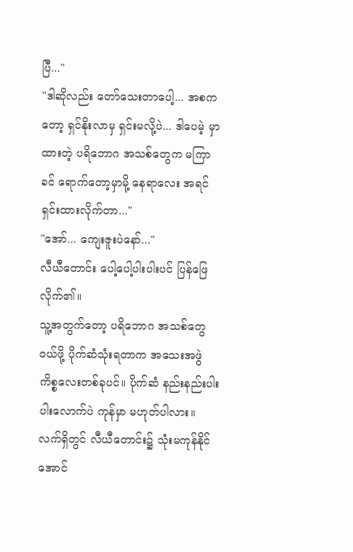ပြီ..."
"ဒါဆိုလည်း တော်သေးတာပေါ့... အစကတော့ ရှင်နိုးလာမှ ရှင်းမလို့ပဲ... ဒါပေမဲ့ မှာထားတဲ့ ပရိဘောဂ အသစ်တွေက မကြာခင် ရောက်တော့မှာမို့ နေရာလေး အရင်ရှင်းထားလိုက်တာ..."
"အော်... ကျေးဇူးပဲနော်..."
လီယီတောင်း ပေါ့ပေါ့ပါးပါးပင် ပြန်ဖြေလိုက်၏။
သူ့အတွက်တော့ ပရိဘောဂ အသစ်တွေ ဝယ်ဖို့ ပိုက်ဆံသုံးရတာက အသေးအဖွဲ ကိစ္စလေးတစ်ခုပင်။ ပိုက်ဆံ နည်းနည်းပါးပါးလောက်ပဲ ကုန်မှာ မဟုတ်ပါလား။
လက်ရှိတွင် လီယီတောင်း၌ သုံးမကုန်နိုင်အောင်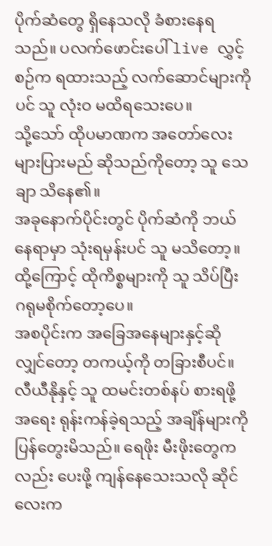ပိုက်ဆံတွေ ရှိနေသလို ခံစားနေရသည်။ ပလက်ဖောင်းပေါ် live လွှင့်စဉ်က ရထားသည့် လက်ဆောင်များကိုပင် သူ လုံးဝ မထိရသေးပေ။
သို့သော် ထိုပမာဏက အတော်လေး များပြားမည် ဆိုသည်ကိုတော့ သူ သေချာ သိနေ၏။
အခုနောက်ပိုင်းတွင် ပိုက်ဆံကို ဘယ်နေရာမှာ သုံးရမှန်းပင် သူ မသိတော့။
ထို့ကြောင့် ထိုကိစ္စများကို သူ သိပ်ပြီး ဂရုမစိုက်တော့ပေ။
အစပိုင်းက အခြေအနေများနှင့်ဆိုလျှင်တော့ တကယ့်ကို တခြားစီပင်။
လီယီနိုနှင့် သူ ထမင်းတစ်နပ် စားရဖို့အရေး ရုန်းကန်ခဲ့ရသည့် အချိန်များကို ပြန်တွေးမိသည်။ ရေဖိုး မီးဖိုးတွေကလည်း ပေးဖို့ ကျန်နေသေးသလို ဆိုင်လေးက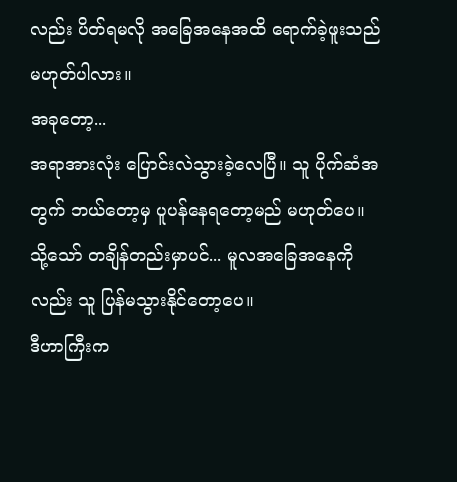လည်း ပိတ်ရမလို အခြေအနေအထိ ရောက်ခဲ့ဖူးသည် မဟုတ်ပါလား။
အခုတော့...
အရာအားလုံး ပြောင်းလဲသွားခဲ့လေပြီ။ သူ ပိုက်ဆံအတွက် ဘယ်တော့မှ ပူပန်နေရတော့မည် မဟုတ်ပေ။
သို့သော် တချိန်တည်းမှာပင်... မူလအခြေအနေကိုလည်း သူ ပြန်မသွားနိုင်တော့ပေ။
ဒီဟာကြီးက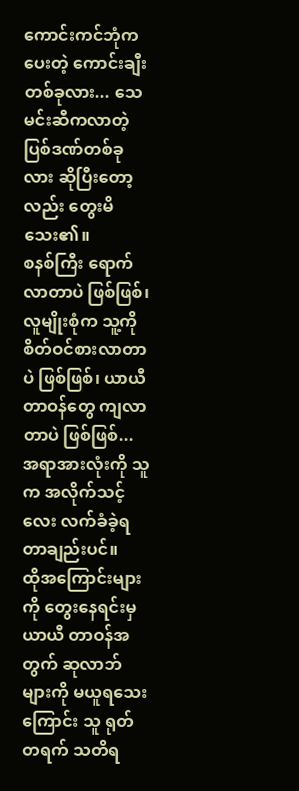ကောင်းကင်ဘုံက ပေးတဲ့ ကောင်းချီးတစ်ခုလား... သေမင်းဆီကလာတဲ့ ပြစ်ဒဏ်တစ်ခုလား ဆိုပြီးတော့လည်း တွေးမိသေး၏။
စနစ်ကြီး ရောက်လာတာပဲ ဖြစ်ဖြစ်၊ လူမျိုးစုံက သူ့ကို စိတ်ဝင်စားလာတာပဲ ဖြစ်ဖြစ်၊ ယာယီ တာဝန်တွေ ကျလာတာပဲ ဖြစ်ဖြစ်... အရာအားလုံးကို သူက အလိုက်သင့်လေး လက်ခံခဲ့ရတာချည်းပင်။
ထိုအကြောင်းများကို တွေးနေရင်းမှ ယာယီ တာဝန်အတွက် ဆုလာဘ်များကို မယူရသေးကြောင်း သူ ရုတ်တရက် သတိရ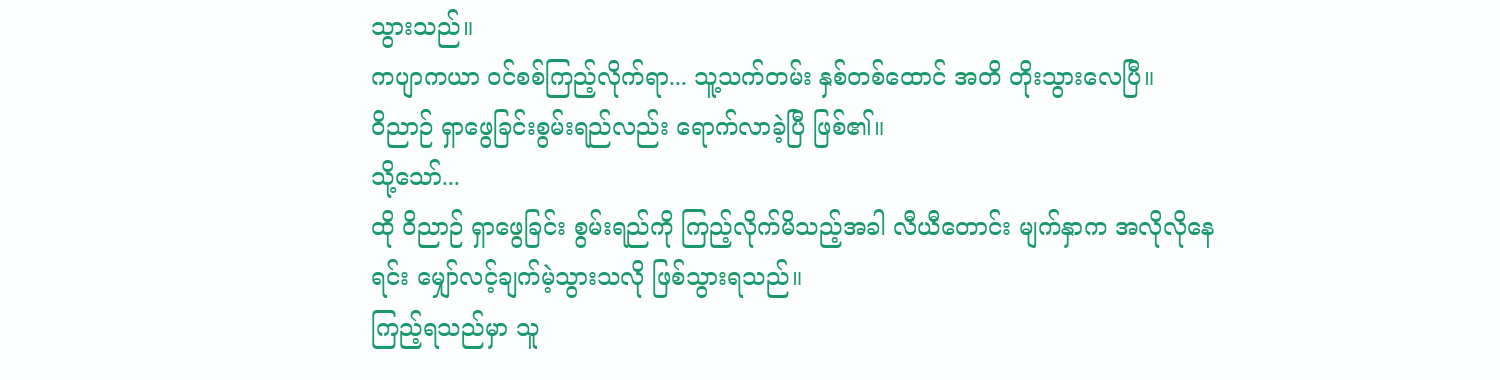သွားသည်။
ကပျာကယာ ဝင်စစ်ကြည့်လိုက်ရာ... သူ့သက်တမ်း နှစ်တစ်ထောင် အတိ တိုးသွားလေပြီ။
ဝိညာဉ် ရှာဖွေခြင်းစွမ်းရည်လည်း ရောက်လာခဲ့ပြီ ဖြစ်၏။
သို့သော်...
ထို ဝိညာဉ် ရှာဖွေခြင်း စွမ်းရည်ကို ကြည့်လိုက်မိသည့်အခါ လီယီတောင်း မျက်နှာက အလိုလိုနေရင်း မျှော်လင့်ချက်မဲ့သွားသလို ဖြစ်သွားရသည်။
ကြည့်ရသည်မှာ သူ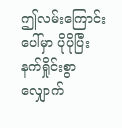ဤလမ်းကြောင်းပေါ်မှာ ပိုပိုပြီး နက်ရှိုင်းစွာ လျှောက်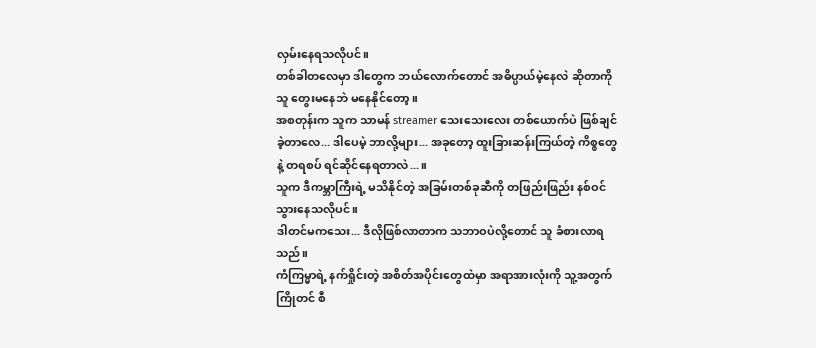လှမ်းနေရသလိုပင်။
တစ်ခါတလေမှာ ဒါတွေက ဘယ်လောက်တောင် အဓိပ္ပာယ်မဲ့နေလဲ ဆိုတာကို သူ တွေးမနေဘဲ မနေနိုင်တော့။
အစတုန်းက သူက သာမန် streamer သေးသေးလေး တစ်ယောက်ပဲ ဖြစ်ချင်ခဲ့တာလေ... ဒါပေမဲ့ ဘာလို့များ... အခုတော့ ထူးခြားဆန်းကြယ်တဲ့ ကိစ္စတွေနဲ့ တရစပ် ရင်ဆိုင်နေရတာလဲ...။
သူက ဒီကမ္ဘာကြီးရဲ့ မသိနိုင်တဲ့ အခြမ်းတစ်ခုဆီကို တဖြည်းဖြည်း နစ်ဝင်သွားနေသလိုပင်။
ဒါတင်မကသေး... ဒီလိုဖြစ်လာတာက သဘာဝပဲလို့တောင် သူ ခံစားလာရသည်။
ကံကြမ္မာရဲ့ နက်ရှိုင်းတဲ့ အစိတ်အပိုင်းတွေထဲမှာ အရာအားလုံးကို သူ့အတွက် ကြိုတင် စီ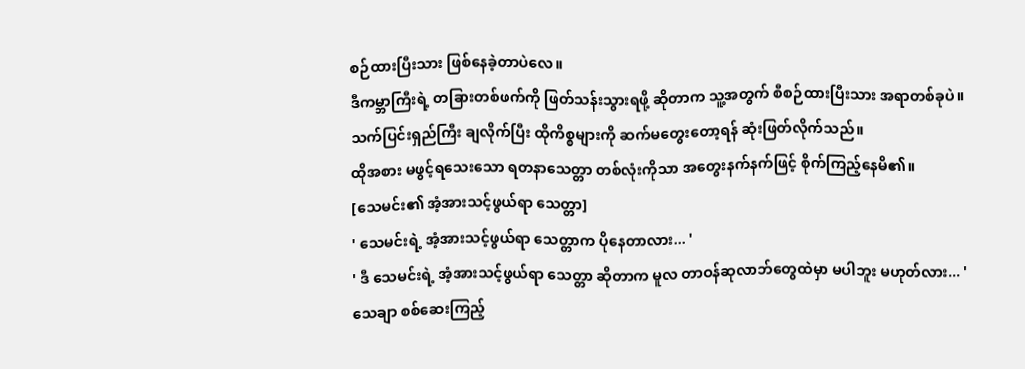စဉ်ထားပြီးသား ဖြစ်နေခဲ့တာပဲလေ။
ဒီကမ္ဘာကြီးရဲ့ တခြားတစ်ဖက်ကို ဖြတ်သန်းသွားရဖို့ ဆိုတာက သူ့အတွက် စီစဉ်ထားပြီးသား အရာတစ်ခုပဲ။
သက်ပြင်းရှည်ကြီး ချလိုက်ပြီး ထိုကိစ္စများကို ဆက်မတွေးတော့ရန် ဆုံးဖြတ်လိုက်သည်။
ထိုအစား မဖွင့်ရသေးသော ရတနာသေတ္တာ တစ်လုံးကိုသာ အတွေးနက်နက်ဖြင့် စိုက်ကြည့်နေမိ၏။
[သေမင်း၏ အံ့အားသင့်ဖွယ်ရာ သေတ္တာ]
' သေမင်းရဲ့ အံ့အားသင့်ဖွယ်ရာ သေတ္တာက ပိုနေတာလား... '
' ဒီ သေမင်းရဲ့ အံ့အားသင့်ဖွယ်ရာ သေတ္တာ ဆိုတာက မူလ တာဝန်ဆုလာဘ်တွေထဲမှာ မပါဘူး မဟုတ်လား... '
သေချာ စစ်ဆေးကြည့်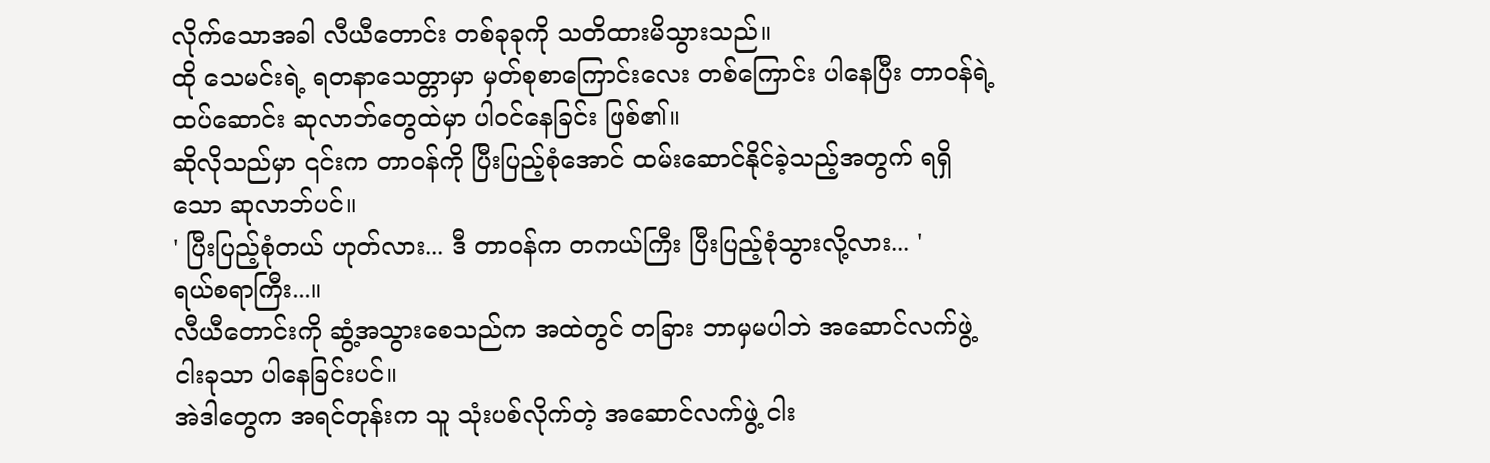လိုက်သောအခါ လီယီတောင်း တစ်ခုခုကို သတိထားမိသွားသည်။
ထို သေမင်းရဲ့ ရတနာသေတ္တာမှာ မှတ်စုစာကြောင်းလေး တစ်ကြောင်း ပါနေပြီး တာဝန်ရဲ့ ထပ်ဆောင်း ဆုလာဘ်တွေထဲမှာ ပါဝင်နေခြင်း ဖြစ်၏။
ဆိုလိုသည်မှာ ၎င်းက တာဝန်ကို ပြီးပြည့်စုံအောင် ထမ်းဆောင်နိုင်ခဲ့သည့်အတွက် ရရှိသော ဆုလာဘ်ပင်။
' ပြီးပြည့်စုံတယ် ဟုတ်လား... ဒီ တာဝန်က တကယ်ကြီး ပြီးပြည့်စုံသွားလို့လား... '
ရယ်စရာကြီး...။
လီယီတောင်းကို ဆွံ့အသွားစေသည်က အထဲတွင် တခြား ဘာမှမပါဘဲ အဆောင်လက်ဖွဲ့ ငါးခုသာ ပါနေခြင်းပင်။
အဲဒါတွေက အရင်တုန်းက သူ သုံးပစ်လိုက်တဲ့ အဆောင်လက်ဖွဲ့ ငါး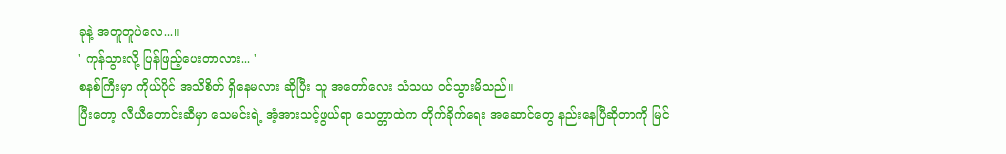ခုနဲ့ အတူတူပဲလေ...။
' ကုန်သွားလို့ ပြန်ဖြည့်ပေးတာလား... '
စနစ်ကြီးမှာ ကိုယ်ပိုင် အသိစိတ် ရှိနေမလား ဆိုပြီး သူ အတော်လေး သံသယ ဝင်သွားမိသည်။
ပြီးတော့ လီယီတောင်းဆီမှာ သေမင်းရဲ့ အံ့အားသင့်ဖွယ်ရာ သေတ္တာထဲက တိုက်ခိုက်ရေး အဆောင်တွေ နည်းနေပြီဆိုတာကို မြင်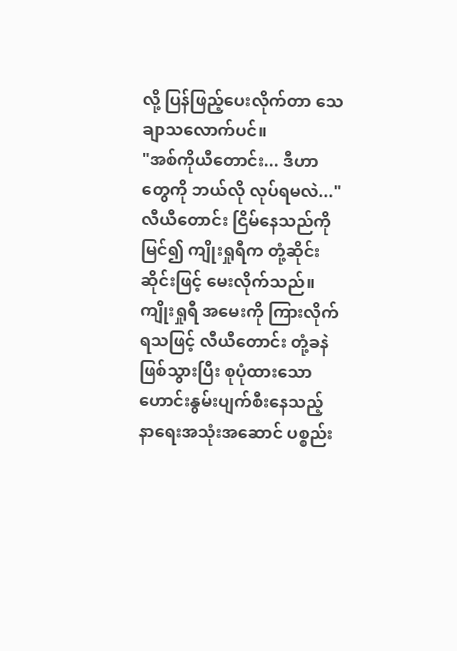လို့ ပြန်ဖြည့်ပေးလိုက်တာ သေချာသလောက်ပင်။
"အစ်ကိုယီတောင်း... ဒီဟာတွေကို ဘယ်လို လုပ်ရမလဲ..."
လီယီတောင်း ငြိမ်နေသည်ကို မြင်၍ ကျိုးရှုရီက တုံ့ဆိုင်းဆိုင်းဖြင့် မေးလိုက်သည်။
ကျိုးရှုရီ အမေးကို ကြားလိုက်ရသဖြင့် လီယီတောင်း တုံ့ခနဲ ဖြစ်သွားပြီး စုပုံထားသော ဟောင်းနွမ်းပျက်စီးနေသည့် နာရေးအသုံးအဆောင် ပစ္စည်း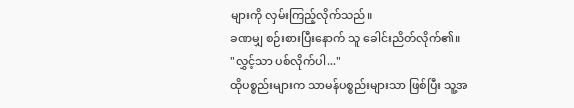များကို လှမ်းကြည့်လိုက်သည်။
ခဏမျှ စဉ်းစားပြီးနောက် သူ ခေါင်းညိတ်လိုက်၏။
"လွှင့်သာ ပစ်လိုက်ပါ..."
ထိုပစ္စည်းများက သာမန်ပစ္စည်းများသာ ဖြစ်ပြီး သူ့အ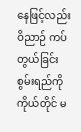နေဖြင့်လည်း ဝိညာဉ် ကပ်တွယ်ခြင်း စွမ်းရည်ကို ကိုယ်တိုင် မ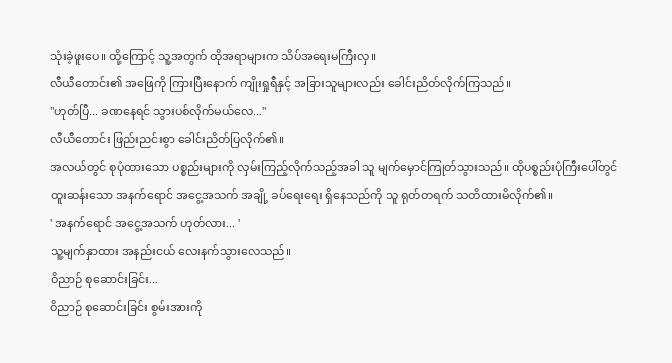သုံးခဲ့ဖူးပေ။ ထို့ကြောင့် သူ့အတွက် ထိုအရာများက သိပ်အရေးမကြီးလှ။
လီယီတောင်း၏ အဖြေကို ကြားပြီးနောက် ကျိုးရှုရီနှင့် အခြားသူများလည်း ခေါင်းညိတ်လိုက်ကြသည်။
"ဟုတ်ပြီ... ခဏနေရင် သွားပစ်လိုက်မယ်လေ..."
လီယီတောင်း ဖြည်းညင်းစွာ ခေါင်းညိတ်ပြလိုက်၏။
အလယ်တွင် စုပုံထားသော ပစ္စည်းများကို လှမ်းကြည့်လိုက်သည့်အခါ သူ မျက်မှောင်ကြုတ်သွားသည်။ ထိုပစ္စည်းပုံကြီးပေါ်တွင် ထူးဆန်းသော အနက်ရောင် အငွေ့အသက် အချို့ ခပ်ရေးရေး ရှိနေသည်ကို သူ ရုတ်တရက် သတိထားမိလိုက်၏။
' အနက်ရောင် အငွေ့အသက် ဟုတ်လား... '
သူ့မျက်နှာထား အနည်းငယ် လေးနက်သွားလေသည်။
ဝိညာဉ် စုဆောင်းခြင်း...
ဝိညာဉ် စုဆောင်းခြင်း စွမ်းအားကို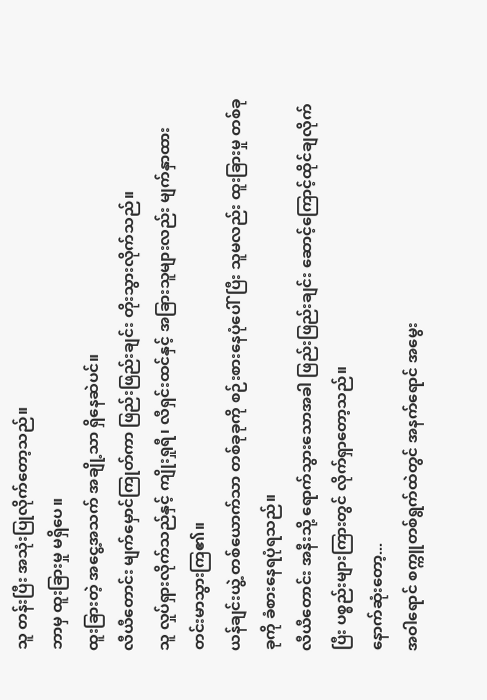သူ တန်းပြီး အသုံးပြုလိုက်တော့သည်။
ဘာမှ ထူးခြားမှု မရှိပေ။
ထူးခြားတဲ့ အငွေ့အသက် အချို့သာ ရှိနေဆဲပင်။
လီယီတောင်း မျက်မှောင်ကြုတ်ကာ ဖြည်းဖြည်းချင်း တိုးသွားလိုက်သည်။
သူ လှုပ်ရှားလိုက်သည်နှင့် ကျိုးရှုရီ၊ လီရှင်းထင်နှင့် အခြားသူများလည်း မျက်နှာထား တင်းမာသွားကြ၏။
ယန်ချင်းယွဲ့ တစ်ယောက်သာ တစ်ခုခုကို စဉ်းစားနေပုံပေါ်ပြီး သူမလည်း ထူးခြားမှု တစ်ခုခုကို ခံစားနေရပုံရသည်။
လီယီတောင်း အနီးသို့ ရောက်သွားသောအခါ ဖြည်းဖြည်းချင်း ဆောင့်ကြောင့်ထိုင်ချလိုက်ပြီး ပစ္စည်းများကြားတွင် လိုက်ရှာတော့သည်။
နောက်ဆုံးတော့...
အဝါရောင် စက္ကူတစ်ရွက်ထဲတွင် အနက်ရောင် အမွေး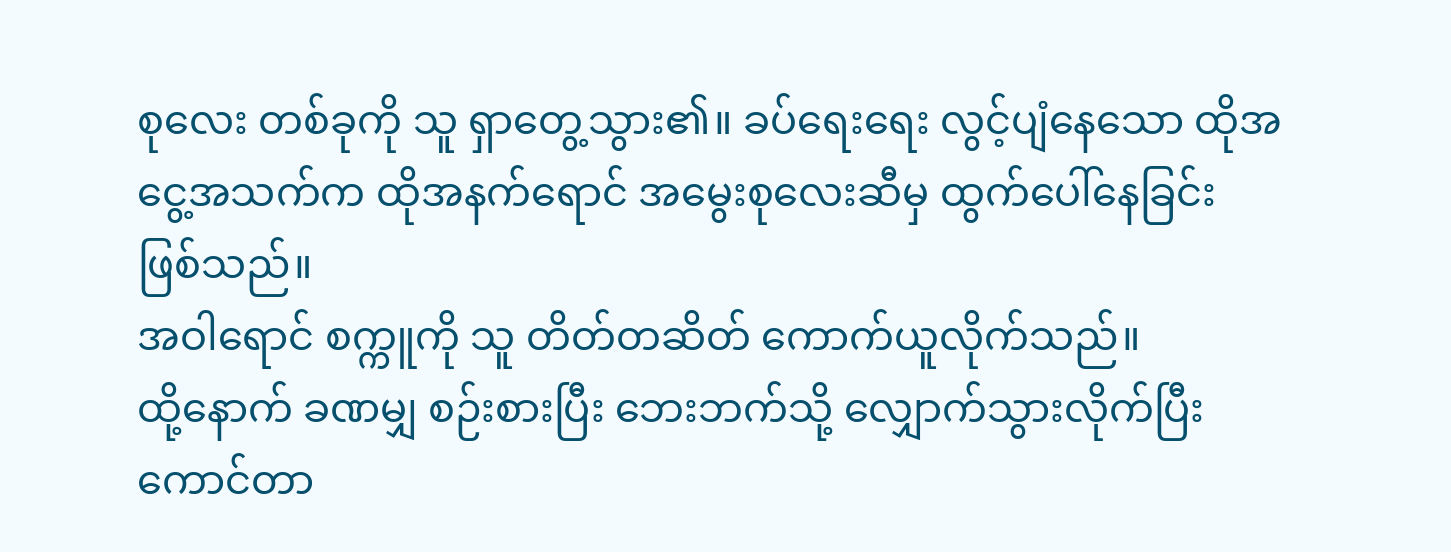စုလေး တစ်ခုကို သူ ရှာတွေ့သွား၏။ ခပ်ရေးရေး လွင့်ပျံနေသော ထိုအငွေ့အသက်က ထိုအနက်ရောင် အမွေးစုလေးဆီမှ ထွက်ပေါ်နေခြင်း ဖြစ်သည်။
အဝါရောင် စက္ကူကို သူ တိတ်တဆိတ် ကောက်ယူလိုက်သည်။
ထို့နောက် ခဏမျှ စဉ်းစားပြီး ဘေးဘက်သို့ လျှောက်သွားလိုက်ပြီး ကောင်တာ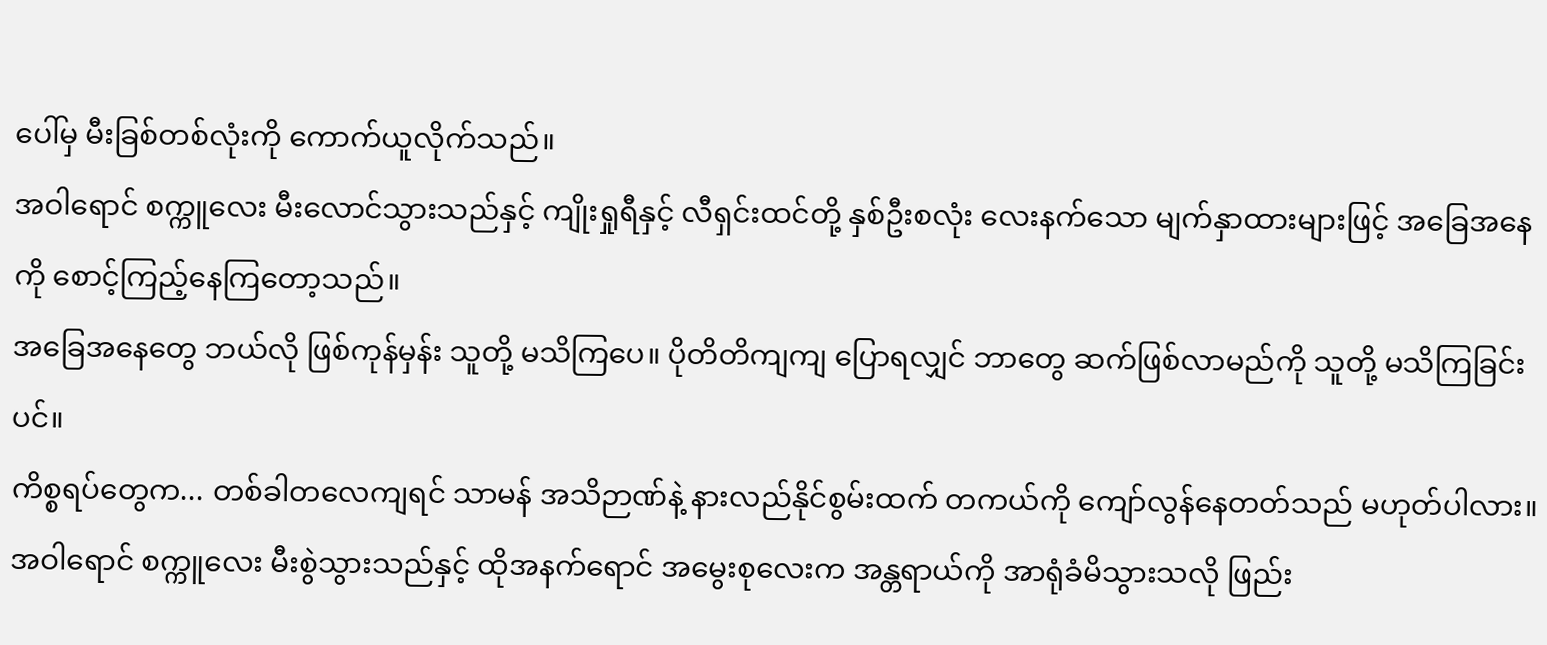ပေါ်မှ မီးခြစ်တစ်လုံးကို ကောက်ယူလိုက်သည်။
အဝါရောင် စက္ကူလေး မီးလောင်သွားသည်နှင့် ကျိုးရှုရီနှင့် လီရှင်းထင်တို့ နှစ်ဦးစလုံး လေးနက်သော မျက်နှာထားများဖြင့် အခြေအနေကို စောင့်ကြည့်နေကြတော့သည်။
အခြေအနေတွေ ဘယ်လို ဖြစ်ကုန်မှန်း သူတို့ မသိကြပေ။ ပိုတိတိကျကျ ပြောရလျှင် ဘာတွေ ဆက်ဖြစ်လာမည်ကို သူတို့ မသိကြခြင်းပင်။
ကိစ္စရပ်တွေက... တစ်ခါတလေကျရင် သာမန် အသိဉာဏ်နဲ့ နားလည်နိုင်စွမ်းထက် တကယ်ကို ကျော်လွန်နေတတ်သည် မဟုတ်ပါလား။
အဝါရောင် စက္ကူလေး မီးစွဲသွားသည်နှင့် ထိုအနက်ရောင် အမွေးစုလေးက အန္တရာယ်ကို အာရုံခံမိသွားသလို ဖြည်း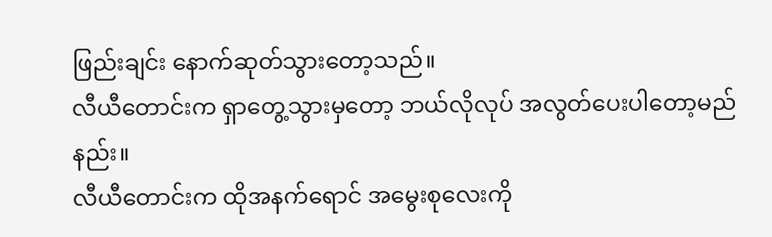ဖြည်းချင်း နောက်ဆုတ်သွားတော့သည်။
လီယီတောင်းက ရှာတွေ့သွားမှတော့ ဘယ်လိုလုပ် အလွတ်ပေးပါတော့မည်နည်း။
လီယီတောင်းက ထိုအနက်ရောင် အမွေးစုလေးကို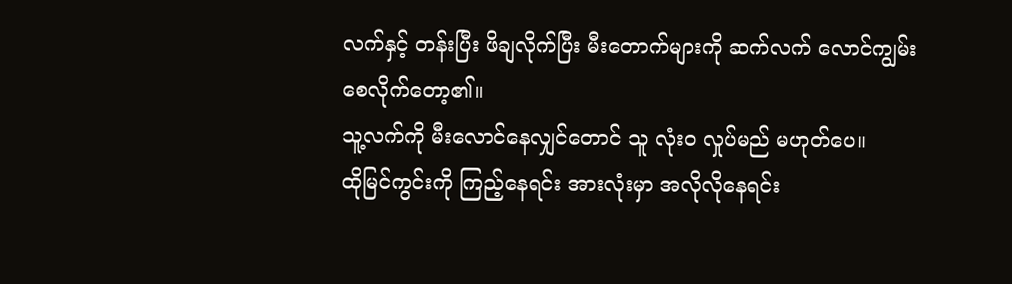လက်နှင့် တန်းပြီး ဖိချလိုက်ပြီး မီးတောက်များကို ဆက်လက် လောင်ကျွမ်းစေလိုက်တော့၏။
သူ့လက်ကို မီးလောင်နေလျှင်တောင် သူ လုံးဝ လှုပ်မည် မဟုတ်ပေ။
ထိုမြင်ကွင်းကို ကြည့်နေရင်း အားလုံးမှာ အလိုလိုနေရင်း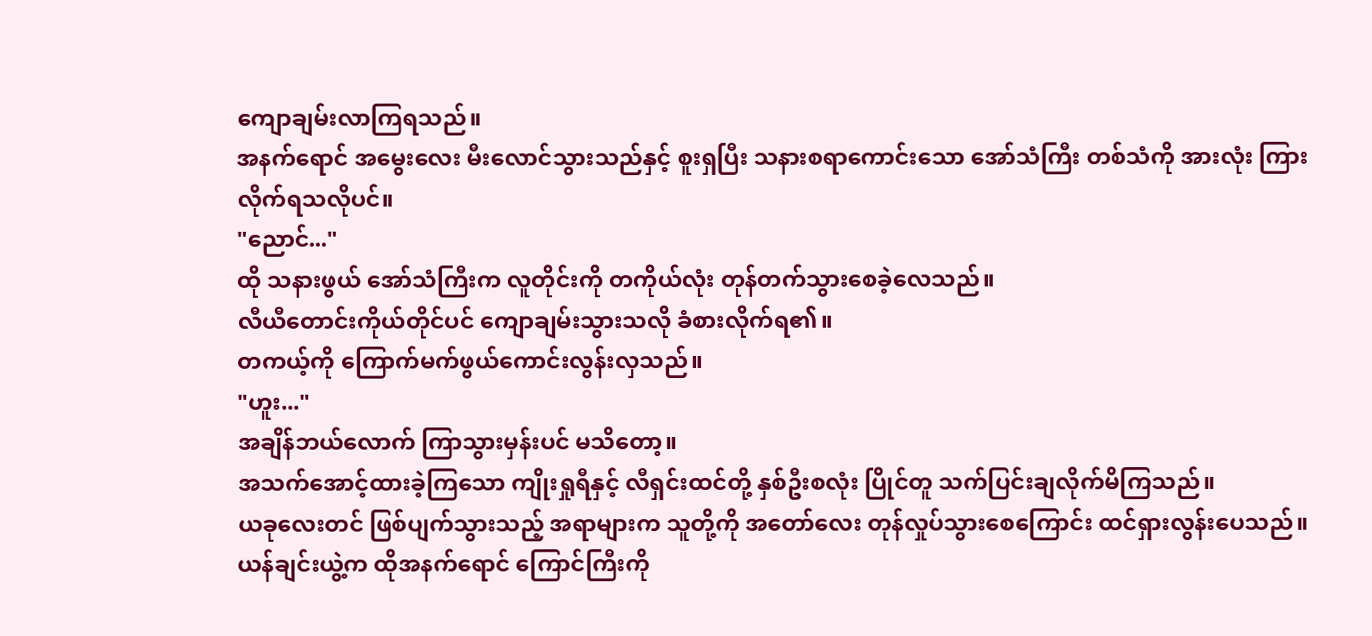ကျောချမ်းလာကြရသည်။
အနက်ရောင် အမွေးလေး မီးလောင်သွားသည်နှင့် စူးရှပြီး သနားစရာကောင်းသော အော်သံကြီး တစ်သံကို အားလုံး ကြားလိုက်ရသလိုပင်။
"ညောင်..."
ထို သနားဖွယ် အော်သံကြီးက လူတိုင်းကို တကိုယ်လုံး တုန်တက်သွားစေခဲ့လေသည်။
လီယီတောင်းကိုယ်တိုင်ပင် ကျောချမ်းသွားသလို ခံစားလိုက်ရ၏။
တကယ့်ကို ကြောက်မက်ဖွယ်ကောင်းလွန်းလှသည်။
"ဟူး..."
အချိန်ဘယ်လောက် ကြာသွားမှန်းပင် မသိတော့။
အသက်အောင့်ထားခဲ့ကြသော ကျိုးရှုရီနှင့် လီရှင်းထင်တို့ နှစ်ဦးစလုံး ပြိုင်တူ သက်ပြင်းချလိုက်မိကြသည်။
ယခုလေးတင် ဖြစ်ပျက်သွားသည့် အရာများက သူတို့ကို အတော်လေး တုန်လှုပ်သွားစေကြောင်း ထင်ရှားလွန်းပေသည်။
ယန်ချင်းယွဲ့က ထိုအနက်ရောင် ကြောင်ကြီးကို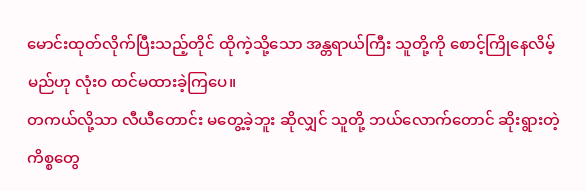မောင်းထုတ်လိုက်ပြီးသည့်တိုင် ထိုကဲ့သို့သော အန္တရာယ်ကြီး သူတို့ကို စောင့်ကြိုနေလိမ့်မည်ဟု လုံးဝ ထင်မထားခဲ့ကြပေ။
တကယ်လို့သာ လီယီတောင်း မတွေ့ခဲ့ဘူး ဆိုလျှင် သူတို့ ဘယ်လောက်တောင် ဆိုးရွားတဲ့ ကိစ္စတွေ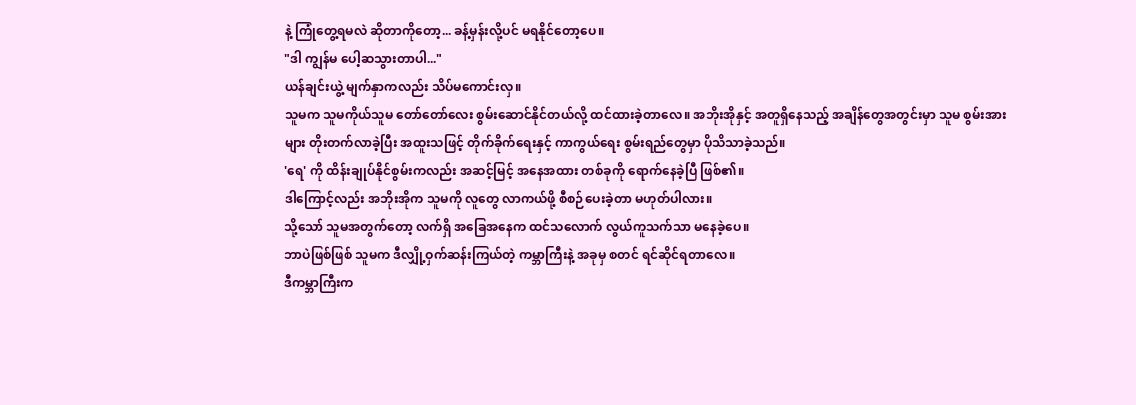နဲ့ ကြုံတွေ့ရမလဲ ဆိုတာကိုတော့... ခန့်မှန်းလို့ပင် မရနိုင်တော့ပေ။
"ဒါ ကျွန်မ ပေါ့ဆသွားတာပါ..."
ယန်ချင်းယွဲ့ မျက်နှာကလည်း သိပ်မကောင်းလှ။
သူမက သူမကိုယ်သူမ တော်တော်လေး စွမ်းဆောင်နိုင်တယ်လို့ ထင်ထားခဲ့တာလေ။ အဘိုးအိုနှင့် အတူရှိနေသည့် အချိန်တွေအတွင်းမှာ သူမ စွမ်းအားများ တိုးတက်လာခဲ့ပြီး အထူးသဖြင့် တိုက်ခိုက်ရေးနှင့် ကာကွယ်ရေး စွမ်းရည်တွေမှာ ပိုသိသာခဲ့သည်။
'ရေ' ကို ထိန်းချုပ်နိုင်စွမ်းကလည်း အဆင့်မြင့် အနေအထား တစ်ခုကို ရောက်နေခဲ့ပြီ ဖြစ်၏။
ဒါကြောင့်လည်း အဘိုးအိုက သူမကို လူတွေ လာကယ်ဖို့ စီစဉ်ပေးခဲ့တာ မဟုတ်ပါလား။
သို့သော် သူမအတွက်တော့ လက်ရှိ အခြေအနေက ထင်သလောက် လွယ်ကူသက်သာ မနေခဲ့ပေ။
ဘာပဲဖြစ်ဖြစ် သူမက ဒီလျှို့ဝှက်ဆန်းကြယ်တဲ့ ကမ္ဘာကြီးနဲ့ အခုမှ စတင် ရင်ဆိုင်ရတာလေ။
ဒီကမ္ဘာကြီးက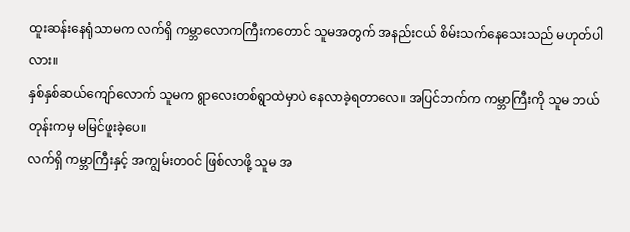ထူးဆန်းနေရုံသာမက လက်ရှိ ကမ္ဘာလောကကြီးကတောင် သူမအတွက် အနည်းငယ် စိမ်းသက်နေသေးသည် မဟုတ်ပါလား။
နှစ်နှစ်ဆယ်ကျော်လောက် သူမက ရွာလေးတစ်ရွာထဲမှာပဲ နေလာခဲ့ရတာလေ။ အပြင်ဘက်က ကမ္ဘာကြီးကို သူမ ဘယ်တုန်းကမှ မမြင်ဖူးခဲ့ပေ။
လက်ရှိ ကမ္ဘာကြီးနှင့် အကျွမ်းတဝင် ဖြစ်လာဖို့ သူမ အ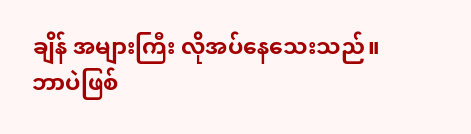ချိန် အများကြီး လိုအပ်နေသေးသည်။
ဘာပဲဖြစ်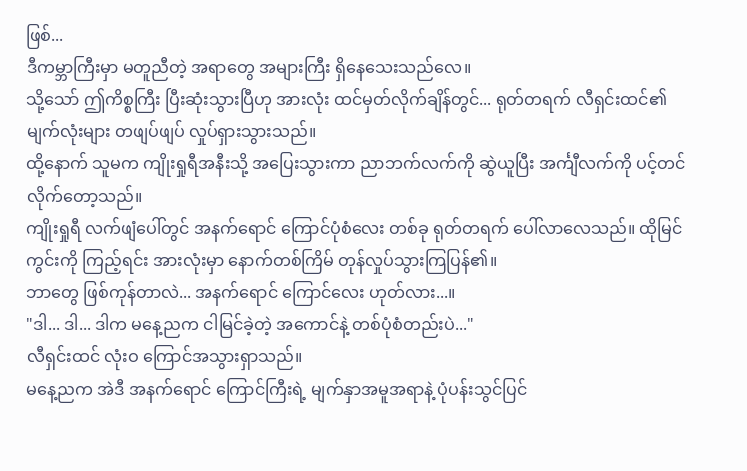ဖြစ်...
ဒီကမ္ဘာကြီးမှာ မတူညီတဲ့ အရာတွေ အများကြီး ရှိနေသေးသည်လေ။
သို့သော် ဤကိစ္စကြီး ပြီးဆုံးသွားပြီဟု အားလုံး ထင်မှတ်လိုက်ချိန်တွင်... ရုတ်တရက် လီရှင်းထင်၏ မျက်လုံးများ တဖျပ်ဖျပ် လှုပ်ရှားသွားသည်။
ထို့နောက် သူမက ကျိုးရှုရီအနီးသို့ အပြေးသွားကာ ညာဘက်လက်ကို ဆွဲယူပြီး အင်္ကျီလက်ကို ပင့်တင်လိုက်တော့သည်။
ကျိုးရှုရီ လက်ဖျံပေါ်တွင် အနက်ရောင် ကြောင်ပုံစံလေး တစ်ခု ရုတ်တရက် ပေါ်လာလေသည်။ ထိုမြင်ကွင်းကို ကြည့်ရင်း အားလုံးမှာ နောက်တစ်ကြိမ် တုန်လှုပ်သွားကြပြန်၏။
ဘာတွေ ဖြစ်ကုန်တာလဲ... အနက်ရောင် ကြောင်လေး ဟုတ်လား...။
"ဒါ... ဒါ... ဒါက မနေ့ညက ငါမြင်ခဲ့တဲ့ အကောင်နဲ့ တစ်ပုံစံတည်းပဲ..."
လီရှင်းထင် လုံးဝ ကြောင်အသွားရှာသည်။
မနေ့ညက အဲဒီ အနက်ရောင် ကြောင်ကြီးရဲ့ မျက်နှာအမူအရာနဲ့ ပုံပန်းသွင်ပြင်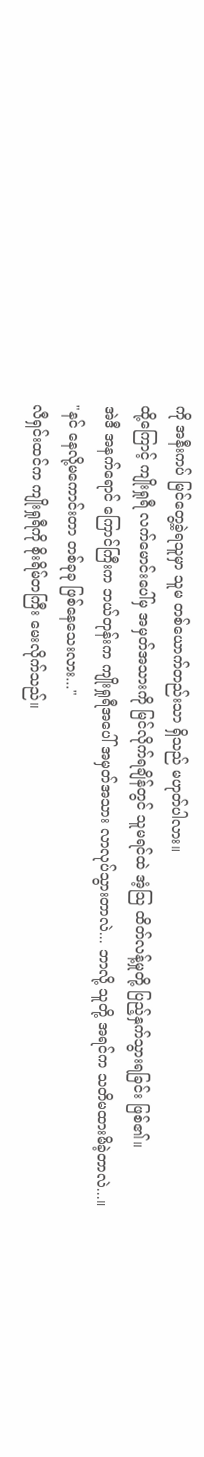ကို အနီးကပ် မြင်တွေ့ခဲ့ရသူမှာ သူမ တစ်ယောက်တည်းသာ ရှိသည် မဟုတ်ပါလား။
ထို့ကြောင့် ကျိုးရှုရီ လက်မောင်းပေါ်မှ အမှတ်အသားကို မြင်လိုက်ရချိန်တွင် သူမရင်ထဲ အံ့သြ ထိတ်လန့်မှုတို့ ပြည့်နှက်သွားရခြင်း ဖြစ်၏။
အဲဒီ အနက်ရောင် ကြောင်ကြီးက ဘယ်တုန်းက ကျိုးရှုရီအပေါ် အမှတ်အသား လာလုပ်သွားတာလဲ... ဘာလို့ သူတို့ အရင်က သတိမထားမိခဲ့တာလဲ...။
"နင် နေလို့မကောင်းတာ တစ်ခုခု ဖြစ်နေသေးလား..."
လီရှင်းထင်က ကျိုးရှုရီကို စိုးရိမ်တကြီး မေးလိုက်သည်။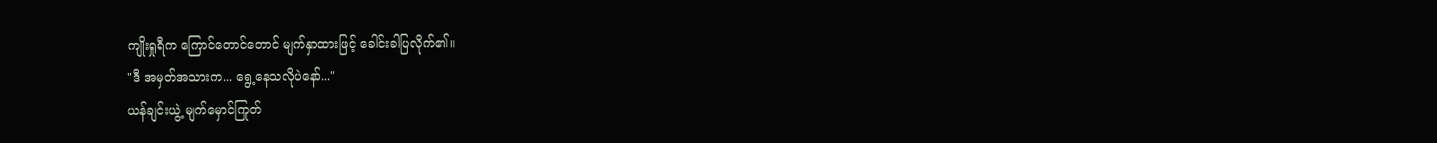ကျိုးရှုရီက ကြောင်တောင်တောင် မျက်နှာထားဖြင့် ခေါင်းခါပြလိုက်၏။
"ဒီ အမှတ်အသားက... ရွေ့နေသလိုပဲနော်..."
ယန်ချင်းယွဲ့ မျက်မှောင်ကြုတ်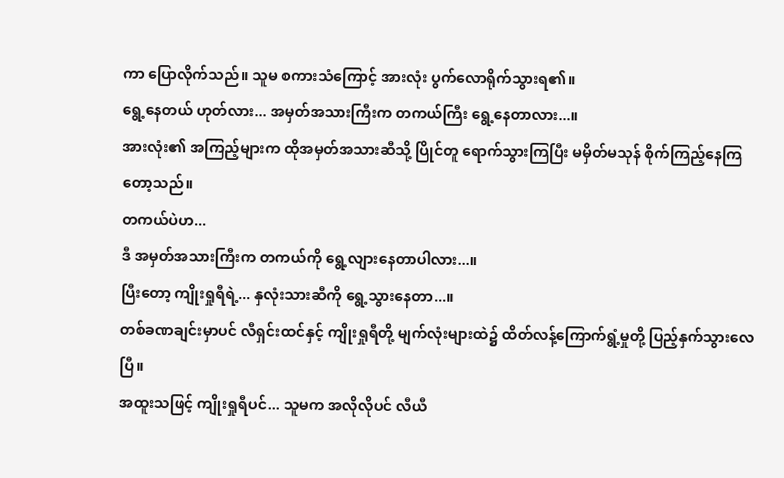ကာ ပြောလိုက်သည်။ သူမ စကားသံကြောင့် အားလုံး ပွက်လောရိုက်သွားရ၏။
ရွေ့နေတယ် ဟုတ်လား... အမှတ်အသားကြီးက တကယ်ကြီး ရွေ့နေတာလား...။
အားလုံး၏ အကြည့်များက ထိုအမှတ်အသားဆီသို့ ပြိုင်တူ ရောက်သွားကြပြီး မမှိတ်မသုန် စိုက်ကြည့်နေကြတော့သည်။
တကယ်ပဲဟ...
ဒီ အမှတ်အသားကြီးက တကယ်ကို ရွေ့လျားနေတာပါလား...။
ပြီးတော့ ကျိုးရှုရီရဲ့... နှလုံးသားဆီကို ရွေ့သွားနေတာ...။
တစ်ခဏချင်းမှာပင် လီရှင်းထင်နှင့် ကျိုးရှုရီတို့ မျက်လုံးများထဲ၌ ထိတ်လန့်ကြောက်ရွံ့မှုတို့ ပြည့်နှက်သွားလေပြီ။
အထူးသဖြင့် ကျိုးရှုရီပင်... သူမက အလိုလိုပင် လီယီ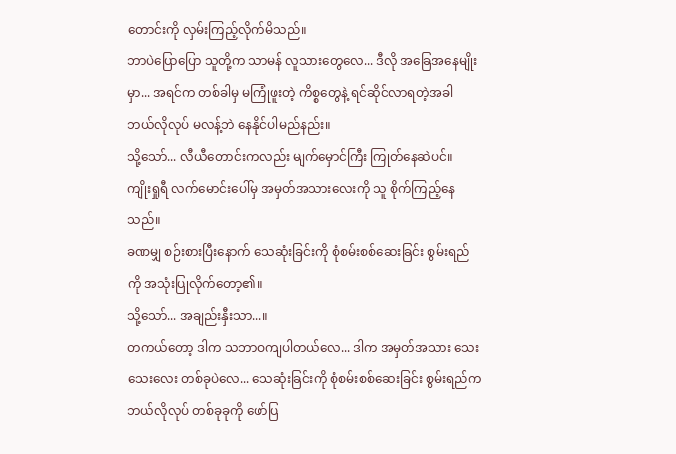တောင်းကို လှမ်းကြည့်လိုက်မိသည်။
ဘာပဲပြောပြော သူတို့က သာမန် လူသားတွေလေ... ဒီလို အခြေအနေမျိုးမှာ... အရင်က တစ်ခါမှ မကြုံဖူးတဲ့ ကိစ္စတွေနဲ့ ရင်ဆိုင်လာရတဲ့အခါ ဘယ်လိုလုပ် မလန့်ဘဲ နေနိုင်ပါမည်နည်း။
သို့သော်... လီယီတောင်းကလည်း မျက်မှောင်ကြီး ကြုတ်နေဆဲပင်။
ကျိုးရှုရီ လက်မောင်းပေါ်မှ အမှတ်အသားလေးကို သူ စိုက်ကြည့်နေသည်။
ခဏမျှ စဉ်းစားပြီးနောက် သေဆုံးခြင်းကို စုံစမ်းစစ်ဆေးခြင်း စွမ်းရည်ကို အသုံးပြုလိုက်တော့၏။
သို့သော်... အချည်းနှီးသာ...။
တကယ်တော့ ဒါက သဘာဝကျပါတယ်လေ... ဒါက အမှတ်အသား သေးသေးလေး တစ်ခုပဲလေ... သေဆုံးခြင်းကို စုံစမ်းစစ်ဆေးခြင်း စွမ်းရည်က ဘယ်လိုလုပ် တစ်ခုခုကို ဖော်ပြ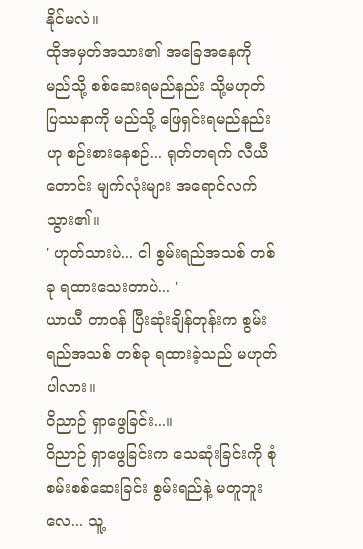နိုင်မလဲ။
ထိုအမှတ်အသား၏ အခြေအနေကို မည်သို့ စစ်ဆေးရမည်နည်း သို့မဟုတ် ပြဿနာကို မည်သို့ ဖြေရှင်းရမည်နည်းဟု စဉ်းစားနေစဉ်... ရုတ်တရက် လီယီတောင်း မျက်လုံးများ အရောင်လက်သွား၏။
' ဟုတ်သားပဲ... ငါ စွမ်းရည်အသစ် တစ်ခု ရထားသေးတာပဲ... '
ယာယီ တာဝန် ပြီးဆုံးချိန်တုန်းက စွမ်းရည်အသစ် တစ်ခု ရထားခဲ့သည် မဟုတ်ပါလား။
ဝိညာဉ် ရှာဖွေခြင်း...။
ဝိညာဉ် ရှာဖွေခြင်းက သေဆုံးခြင်းကို စုံစမ်းစစ်ဆေးခြင်း စွမ်းရည်နဲ့ မတူဘူးလေ... သူ့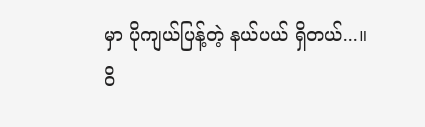မှာ ပိုကျယ်ပြန့်တဲ့ နယ်ပယ် ရှိတယ်...။
ဝိ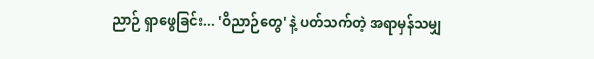ညာဉ် ရှာဖွေခြင်း... 'ဝိညာဉ်တွေ' နဲ့ ပတ်သက်တဲ့ အရာမှန်သမျှ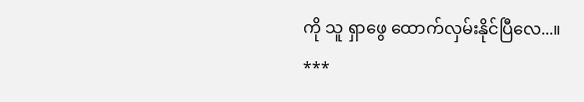ကို သူ ရှာဖွေ ထောက်လှမ်းနိုင်ပြီလေ...။
***